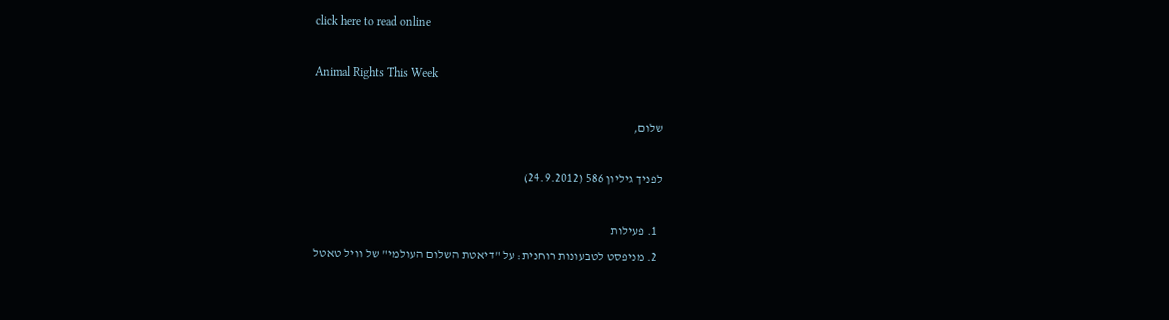click here to read online

Animal Rights This Week

שלום,

לפניך גיליון 586 (24.9.2012)

  1. פעילות
  2. מניפסט לטבעונות רוחנית: על "דיאטת השלום העולמי" של וויל טאטל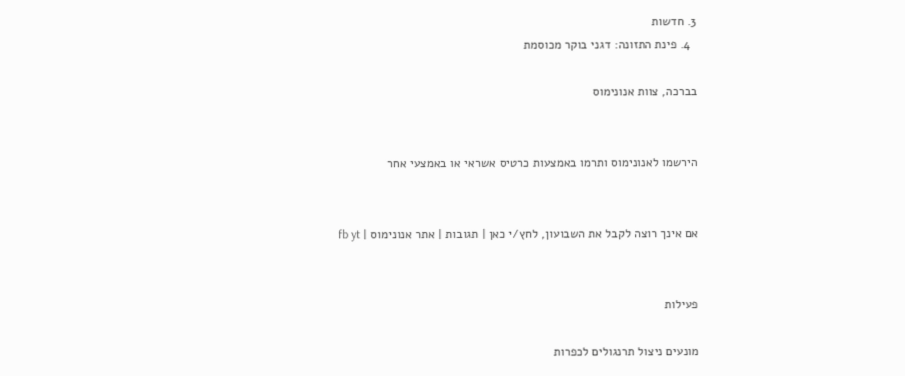3. חדשות
  4. פינת התזונה: דגני בוקר מכוסמת

בברכה, צוות אנונימוס


הירשמו לאנונימוס ותרמו באמצעות כרטיס אשראי או באמצעי אחר


אם אינך רוצה לקבל את השבועון, לחץ/י כאן | תגובות | אתר אנונימוס | fb yt


פעילות

מונעים ניצול תרנגולים לכפרות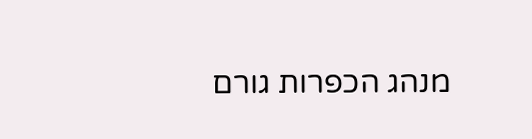מנהג הכפרות גורם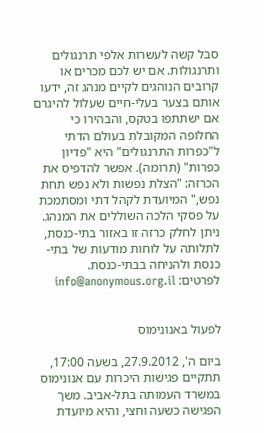סבל קשה לעשרות אלפי תרנגולים ותרנגולות. אם יש לכם מכרים או קרובים הנוהגים לקיים מנהג זה, ידעו אותם בצער בעלי-חיים שעלול להיגרם אם ישתתפו בטקס, והבהירו כי החלופה המקובלת בעולם הדתי ל"כפרות התרנגולים" היא "פדיון כפרות" (תרומה). אפשר להדפיס את הכרזה: "הצלת נפשות ולא נפש תחת נפש," המיועדת לקהל דתי ומסתמכת על פסקי הלכה השוללים את המנהג. ניתן לחלק כרזה זו באזור בתי-כנסת, לתלותה על לוחות מודעות של בתי-כנסת ולהניחה בבתי-כנסת.
לפרטים: info@anonymous.org.il


לפעול באנונימוס

ביום ה', 27.9.2012, בשעה 17:00, תתקיים פגישות היכרות עם אנונימוס במשרד העמותה בתל-אביב. משך הפגישה כשעה וחצי, והיא מיועדת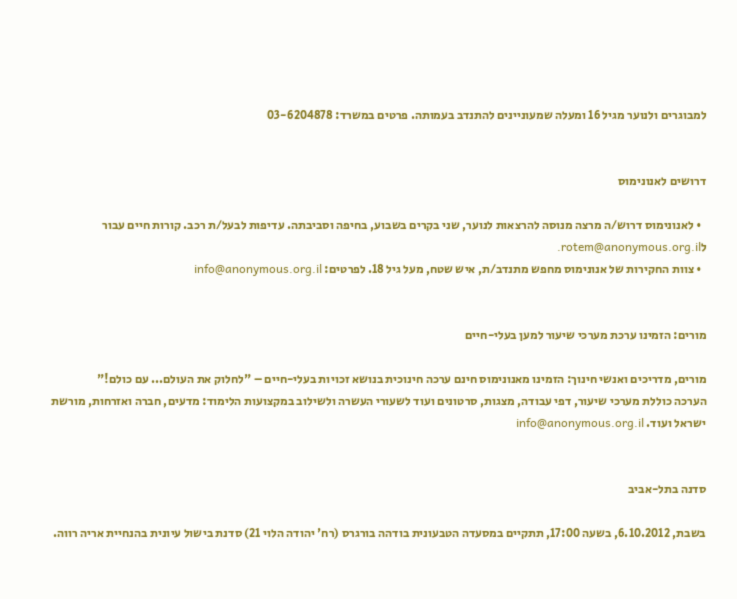למבוגרים ולנוער מגיל 16 ומעלה שמעוניינים להתנדב בעמותה. פרטים במשרד: 03-6204878


דרושים לאנונימוס

  • לאנונימוס דרוש/ה מרצה מנוסה להרצאות לנוער, שני בקרים בשבוע, בחיפה וסביבתה. עדיפות לבעל/ת רכב. קורות חיים עבור לrotem@anonymous.org.il.
  • צוות החקירות של אנונימוס מחפש מתנדב/ת, איש שטח, מעל גיל 18. לפרטים: info@anonymous.org.il


מורים: הזמינו ערכת מערכי שיעור למען בעלי-חיים

מורים, מדריכים ואנשי חינוך: הזמינו מאנונימוס חינם ערכה חינוכית בנושא זכויות בעלי-חיים – "לחלוק את העולם... עם כולם!"
הערכה כוללת מערכי שיעור, דפי עבודה, מצגות, סרטונים ועוד לשעורי העשרה ולשילוב במקצועות הלימוד: מדעים, חברה ואזרחות, מורשת ישראל ועוד. info@anonymous.org.il


סדנה בתל-אביב

בשבת, 6.10.2012, בשעה 17:00, תתקיים במסעדה הטבעונית בודהה בורגרס (רח' יהודה הלוי 21) סדנת בישול עיונית בהנחיית אריה רווה.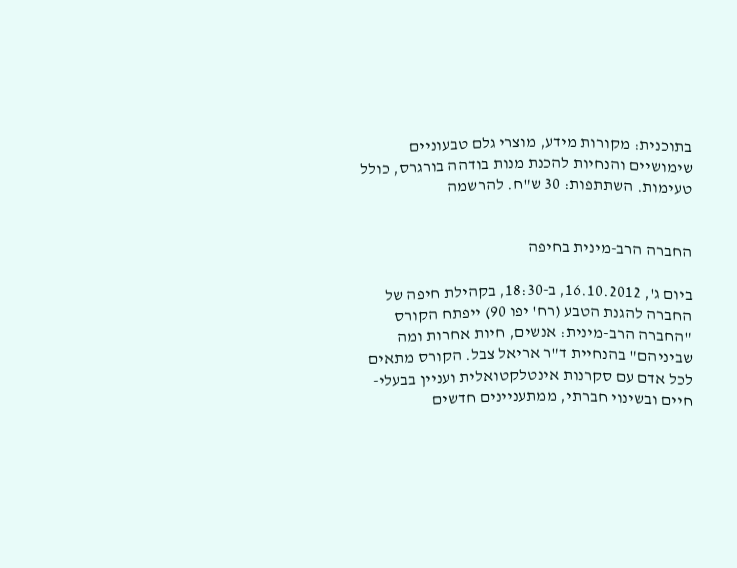בתוכנית: מקורות מידע, מוצרי גלם טבעוניים שימושיים והנחיות להכנת מנות בודהה בורגרס, כולל טעימות. השתתפות: 30 ש"ח. להרשמה


החברה הרב-מינית בחיפה

ביום ג', 16.10.2012, ב-18:30, בקהילת חיפה של החברה להגנת הטבע (רח' יפו 90) ייפתח הקורס "החברה הרב-מינית: אנשים, חיות אחרות ומה שביניהם" בהנחיית ד"ר אריאל צבל. הקורס מתאים לכל אדם עם סקרנות אינטלקטואלית ועניין בבעלי-חיים ובשינוי חברתי, ממתעניינים חדשים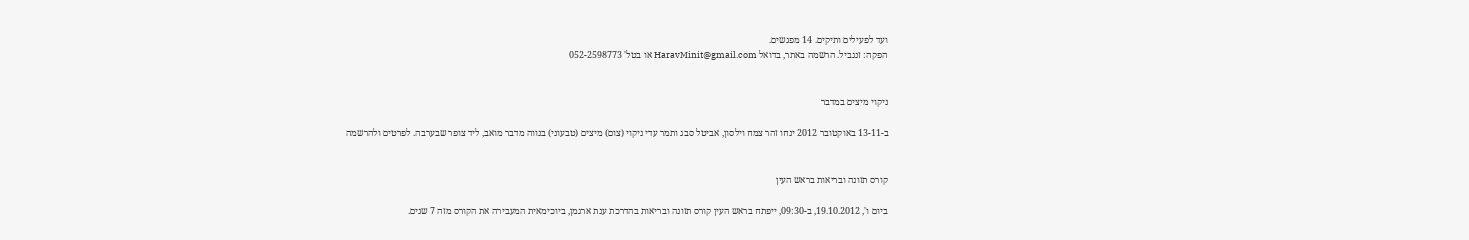ועד לפעילים ותיקים. 14 מפגשים.
הפקה: זנגביל. הרשמה באתר, בדואל HaravMinit@gmail.com או בטל' 052-2598773


ניקוי מיצים במדבר

ב-13-11 באוקטובר 2012 ינחו זהר צמח וילסון, אביטל סבג ותמר עדי ניקוי (צום) מיצים (טבעוני) בנווה מדבר מואב, ליד צופר שבערבה. לפרטים ולהרשמה


קורס תזונה ובריאות בראש העין

ביום ו', 19.10.2012, ב-09:30, ייפתח בראש העין קורס תזונה ובריאות בהדרכת ענת ארגמן, ביוכימאית המעבירה את הקורס מזה 7 שנים.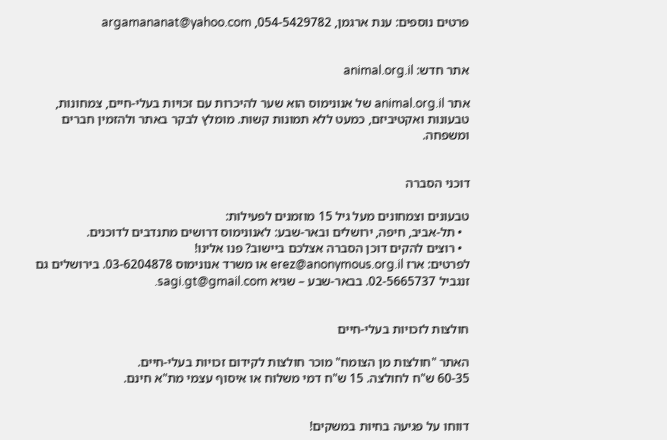פרטים נוספים: ענת ארגמן, 054-5429782, argamananat@yahoo.com


אתר חדש: animal.org.il

אתר animal.org.il של אנונימוס הוא שער להיכרות עם זכויות בעלי-חיים, צמחונות, טבעונות ואקטיביזם, כמעט ללא תמונות קשות. מומלץ לבקר באתר ולהזמין חברים ומשפחה.


דוכני הסברה

טבעונים וצמחונים מעל גיל 15 מוזמנים לפעילות:
  • תל-אביב, חיפה, ירושלים ובאר-שבע: לאנונימוס דרושים מתנדבים לדוכנים.
  • רוצים להקים דוכן הסברה אצלכם ביישוב? פנו אלינו!
לפרטים: ארז erez@anonymous.org.il או משרד אנונימוס 03-6204878. בירושלים גם זנגביל 02-5665737. בבאר-שבע – שגיא sagi.gt@gmail.com.


חולצות לזכויות בעלי-חיים

האתר "חולצות מן הצומח" מוכר חולצות לקידום זכויות בעלי-חיים.
60-35 ש"ח לחולצה. 15 ש"ח דמי משלוח או איסוף עצמי מת"א חינם.


דווחו על פגיעה בחיות במשקים!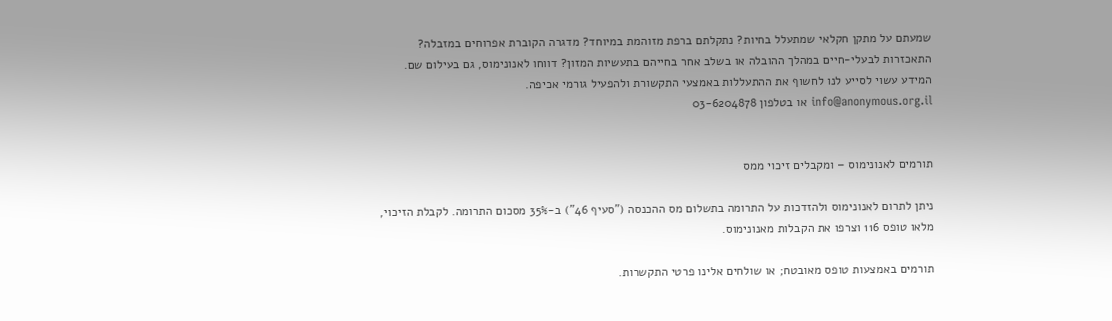שמעתם על מתקן חקלאי שמתעלל בחיות? נתקלתם ברפת מזוהמת במיוחד? מדגרה הקוברת אפרוחים במזבלה? התאכזרות לבעלי-חיים במהלך ההובלה או בשלב אחר בחייהם בתעשיות המזון? דווחו לאנונימוס, גם בעילום שם. המידע עשוי לסייע לנו לחשוף את ההתעללות באמצעי התקשורת ולהפעיל גורמי אכיפה.
info@anonymous.org.il או בטלפון 03-6204878


תורמים לאנונימוס – ומקבלים זיכוי ממס

ניתן לתרום לאנונימוס ולהזדכות על התרומה בתשלום מס ההכנסה ("סעיף 46") ב-35% מסכום התרומה. לקבלת הזיכוי, מלאו טופס 116 וצרפו את הקבלות מאנונימוס.

תורמים באמצעות טופס מאובטח; או שולחים אלינו פרטי התקשרות.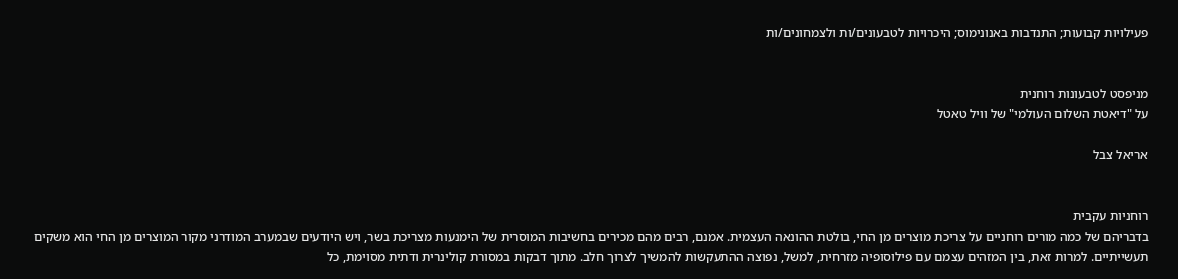פעילויות קבועות; התנדבות באנונימוס; היכרויות לטבעונים/ות ולצמחונים/ות


מניפסט לטבעונות רוחנית
על "דיאטת השלום העולמי" של וויל טאטל

אריאל צבל


רוחניות עקבית
בדבריהם של כמה מורים רוחניים על צריכת מוצרים מן החי, בולטת ההונאה העצמית. אמנם, רבים מהם מכירים בחשיבות המוסרית של הימנעות מצריכת בשר, ויש היודעים שבמערב המודרני מקור המוצרים מן החי הוא משקים תעשייתיים. למרות זאת, בין המזהים עצמם עם פילוסופיה מזרחית, למשל, נפוצה ההתעקשות להמשיך לצרוך חלב. מתוך דבקות במסורת קולינרית ודתית מסוימת, כל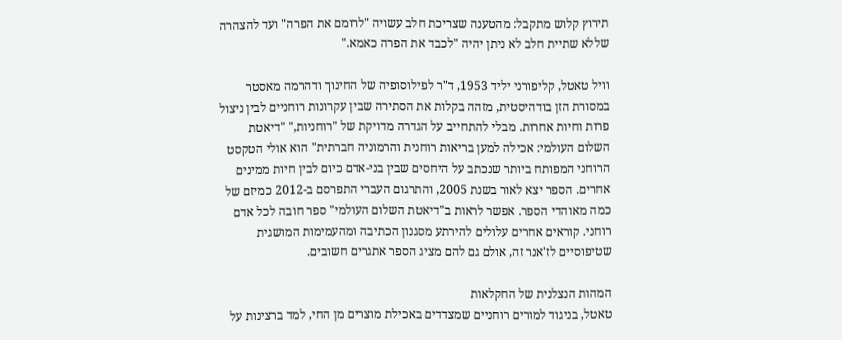תירוץ קלוש מתקבל: מהטענה שצריכת חלב עשויה "לרומם את הפרה" ועד להצהרה שללא שתיית חלב לא ניתן יהיה "לכבד את הפרה כאמא."

וויל טאטל, קליפורני יליד 1953, ד"ר לפילוסופיה של החינוך ודהרמה מאסטר במסורת הזן בודהיסטית, מזהה בקלות את הסתירה שבין עקרונות רוחניים לבין ניצול פרות וחיות אחרות. מבלי להתחייב על הגדרה מדויקת של "רוחניות," "דיאטת השלום העולמי: אכילה למען בריאות רוחנית והרמוניה חברתית" הוא אולי הטקסט הרוחני המפותח ביותר שנכתב על היחסים שבין בני-אדם כיום לבין חיות ממינים אחרים. הספר יצא לאור בשנת 2005, והתרגום העברי התפרסם ב-2012 כמיזם של כמה מאוהדי הספר. אפשר לראות ב"דיאטת השלום העולמי" ספר חובה לכל אדם רוחני. קוראים אחרים עלולים להירתע מסגנון הכתיבה ומהעמימות המושגית שטיפוסיים לז'אנר זה, אולם גם להם מציג הספר אתגרים חשובים.

המהות הנצלנית של החקלאות
טאטל, בניגוד למורים רוחניים שמצדדים באכילת מוצרים מן החי, למד ברצינות על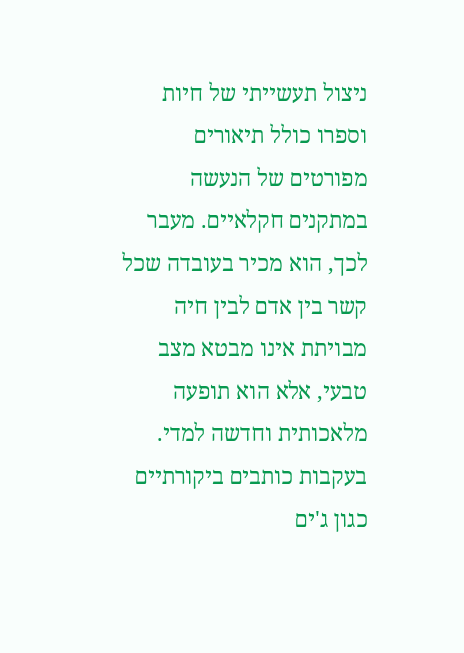ניצול תעשייתי של חיות וספרו כולל תיאורים מפורטים של הנעשה במתקנים חקלאיים. מעבר לכך, הוא מכיר בעובדה שכל קשר בין אדם לבין חיה מבויתת אינו מבטא מצב טבעי, אלא הוא תופעה מלאכותית וחדשה למדי. בעקבות כותבים ביקורתיים כגון ג'ים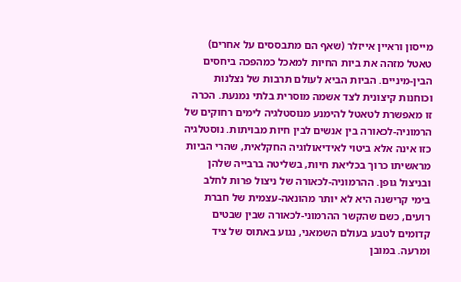מייסון וראיין אייזלר (שאף הם מתבססים על אחרים) טאטל מזהה את ביות החיות למאכל כמהפכה ביחסים הבין-מיניים. הביות הביא לעולם תרבות של נצלנות וכוחנות קיצונית לצד אשמה מוסרית בלתי נמנעת. הכרה זו מאפשרת לטאטל להימנע מנוסטלגיה לימים רחוקים של הרמוניה-לכאורה בין אנשים לבין חיות מבויתות. נוסטלגיה כזו אינה אלא ביטוי לאידיאולוגיה החקלאית, שהרי הביות מראשיתו כרוך בכליאת חיות, בשליטה ברבייה שלהן ובניצול גופן. ההרמוניה-לכאורה של ניצול פרות לחלב בימי קרישנה היא לא יותר מהונאה-עצמית של חברת רועים, כשם שהקשר ההרמוני-לכאורה שבין שבטים קדומים לטבע בעולם השמאני, נגוע באתוס של ציד ומרעה. במובן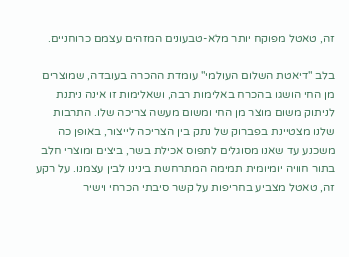זה, טאטל מפוקח יותר מלא-טבעונים המזהים עצמם כרוחניים.

בלב "דיאטת השלום העולמי" עומדת ההכרה בעובדה, שמוצרים מן החי הושגו בהכרח באלימות רבה, ושאלימות זו אינה ניתנת לניתוק משום מוצר מן החי ומשום מעשה צריכה שלו. התרבות שלנו מצטיינת בפברוק של נתק בין הצריכה לייצור, באופן כה משכנע עד שאנו מסוגלים לתפוס אכילת בשר, ביצים ומוצרי חלב בתור חוויה יומיומית תמימה המתרחשת בינינו לבין עצמנו. על רקע זה, טאטל מצביע בחריפות על קשר סיבתי הכרחי וישיר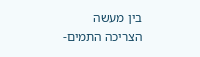בין מעשה הצריכה התמים-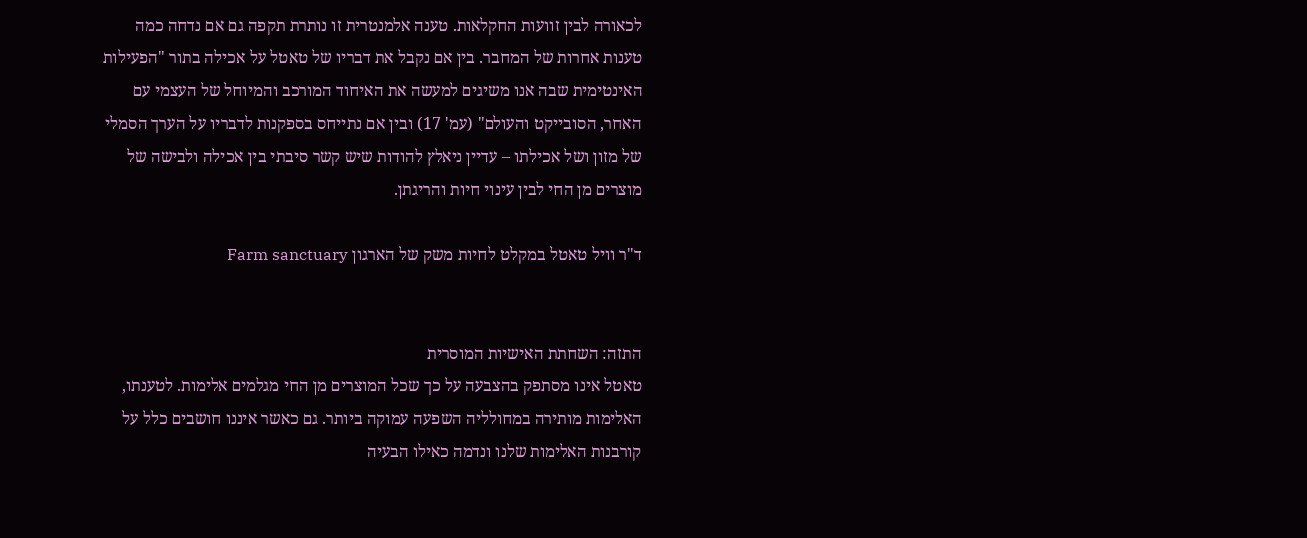לכאורה לבין זוועות החקלאות. טענה אלמנטרית זו נותרת תקפה גם אם נדחה כמה טענות אחרות של המחבר. בין אם נקבל את דבריו של טאטל על אכילה בתור "הפעילות האינטימית שבה אנו משיגים למעשה את האיחוד המורכב והמיוחל של העצמי עם האחר, הסובייקט והעולם" (עמ' 17) ובין אם נתייחס בספקנות לדבריו על הערך הסמלי של מזון ושל אכילתו – עדיין ניאלץ להודות שיש קשר סיבתי בין אכילה ולבישה של מוצרים מן החי לבין עינוי חיות והריגתן.

ד"ר וויל טאטל במקלט לחיות משק של הארגון Farm sanctuary


התזה: השחתת האישיות המוסרית
טאטל אינו מסתפק בהצבעה על כך שכל המוצרים מן החי מגלמים אלימות. לטענתו, האלימות מותירה במחולליה השפעה עמוקה ביותר. גם כאשר איננו חושבים כלל על קורבנות האלימות שלנו ונדמה כאילו הבעיה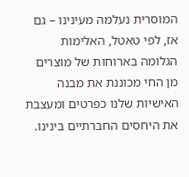המוסרית נעלמה מעינינו – גם אז, לפי טאטל, האלימות הגלומה בארוחות של מוצרים מן החי מכוננת את מבנה האישיות שלנו כפרטים ומעצבת את היחסים החברתיים בינינו.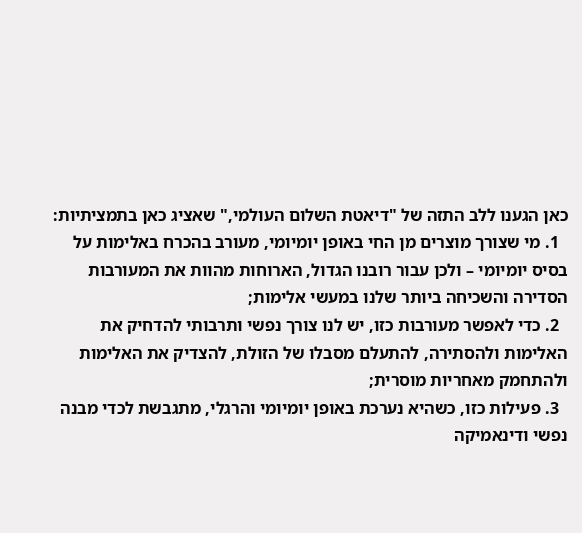כאן הגענו ללב התזה של "דיאטת השלום העולמי," שאציג כאן בתמציתיות:
  1. מי שצורך מוצרים מן החי באופן יומיומי, מעורב בהכרח באלימות על בסיס יומיומי – ולכן עבור רובנו הגדול, הארוחות מהוות את המעורבות הסדירה והשכיחה ביותר שלנו במעשי אלימות;
  2. כדי לאפשר מעורבות כזו, יש לנו צורך נפשי ותרבותי להדחיק את האלימות ולהסתירה, להתעלם מסבלו של הזולת, להצדיק את האלימות ולהתחמק מאחריות מוסרית;
  3. פעילות כזו, כשהיא נערכת באופן יומיומי והרגלי, מתגבשת לכדי מבנה נפשי ודינאמיקה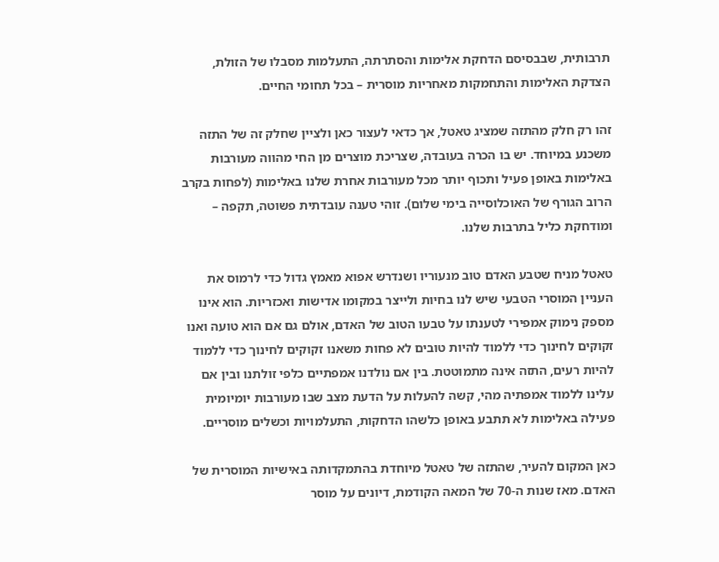תרבותית, שבבסיסם הדחקת אלימות והסתרתה, התעלמות מסבלו של הזולת, הצדקת האלימות והתחמקות מאחריות מוסרית – בכל תחומי החיים.

זהו רק חלק מהתזה שמציג טאטל, אך כדאי לעצור כאן ולציין שחלק זה של התזה משכנע במיוחד. יש בו הכרה בעובדה, שצריכת מוצרים מן החי מהווה מעורבות באלימות באופן פעיל ותכוף יותר מכל מעורבות אחרת שלנו באלימות (לפחות בקרב הרוב הגורף של האוכלוסייה בימי שלום). זוהי טענה עובדתית פשוטה, תקפה – ומודחקת כליל בתרבות שלנו.

טאטל מניח שטבע האדם טוב מנעוריו ושנדרש אפוא מאמץ גדול כדי לרמוס את העניין המוסרי הטבעי שיש לנו בחיות ולייצר במקומו אדישות ואכזריות. הוא אינו מספק נימוק אמפירי לטענתו על טבעו הטוב של האדם, אולם גם אם הוא טועה ואנו זקוקים לחינוך כדי ללמוד להיות טובים לא פחות משאנו זקוקים לחינוך כדי ללמוד להיות רעים, התזה אינה מתמוטטת. בין אם נולדנו אמפתיים כלפי זולתנו ובין אם עלינו ללמוד אמפתיה מהי, קשה להעלות על הדעת מצב שבו מעורבות יומיומית פעילה באלימות לא תתבע באופן כלשהו הדחקות, התעלמויות וכשלים מוסריים.

כאן המקום להעיר, שהתזה של טאטל מיוחדת בהתמקדותה באישיות המוסרית של האדם. מאז שנות ה-70 של המאה הקודמת, דיונים על מוסר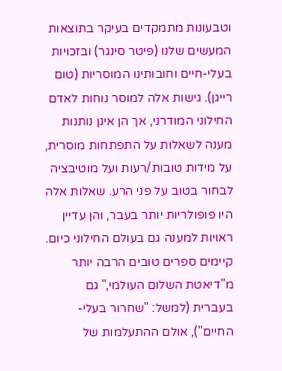וטבעונות מתמקדים בעיקר בתוצאות המעשים שלנו (פיטר סינגר) ובזכויות בעלי-חיים וחובותינו המוסריות (טום רייגן). גישות אלה למוסר נוחות לאדם החילוני המודרני, אך הן אינן נותנות מענה לשאלות על התפתחות מוסרית, על מידות טובות/רעות ועל מוטיבציה לבחור בטוב על פני הרע. שאלות אלה היו פופולריות יותר בעבר, והן עדיין ראויות למענה גם בעולם החילוני כיום. קיימים ספרים טובים הרבה יותר מ"דיאטת השלום העולמי," גם בעברית (למשל: "שחרור בעלי-החיים"), אולם ההתעלמות של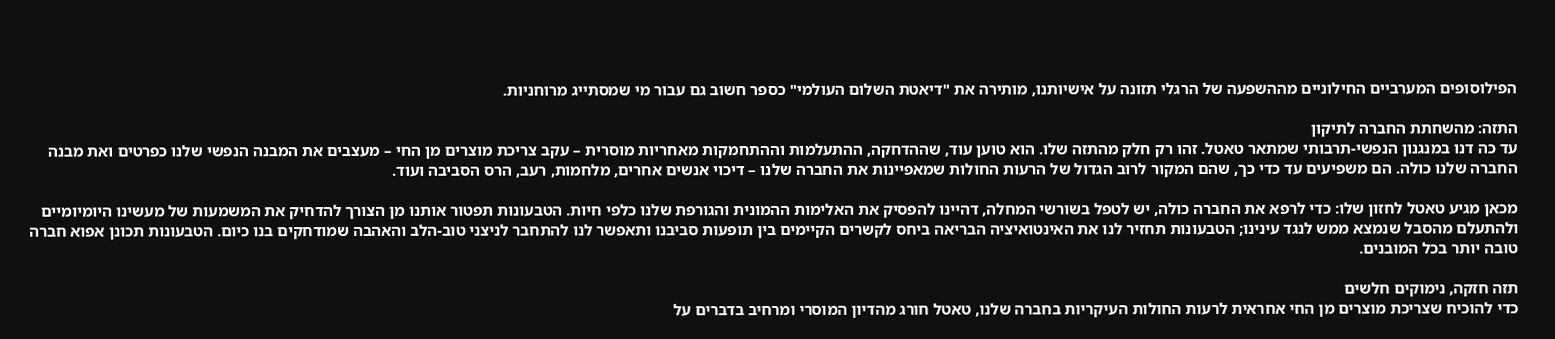הפילוסופים המערביים החילוניים מההשפעה של הרגלי תזונה על אישיותנו, מותירה את "דיאטת השלום העולמי" כספר חשוב גם עבור מי שמסתייג מרוחניות.

התזה: מהשחתת החברה לתיקון
עד כה דנו במנגנון הנפשי-תרבותי שמתאר טאטל. זהו רק חלק מהתזה שלו. הוא טוען עוד, שההדחקה, ההתעלמות וההתחמקות מאחריות מוסרית – עקב צריכת מוצרים מן החי – מעצבים את המבנה הנפשי שלנו כפרטים ואת מבנה החברה שלנו כולה. הם משפיעים עד כדי כך, שהם המקור לרוב הגדול של הרעות החולות שמאפיינות את החברה שלנו – דיכוי אנשים אחרים, מלחמות, רעב, הרס הסביבה ועוד.

מכאן מגיע טאטל לחזון שלו: כדי לרפא את החברה כולה, יש לטפל בשורשי המחלה, דהיינו להפסיק את האלימות ההמונית והגורפת שלנו כלפי חיות. הטבעונות תפטור אותנו מן הצורך להדחיק את המשמעות של מעשינו היומיומיים ולהתעלם מהסבל שנמצא ממש לנגד עינינו; הטבעונות תחזיר לנו את האינטואיציה הבריאה ביחס לקשרים הקיימים בין תופעות סביבנו ותאפשר לנו להתחבר לניצני טוב-הלב והאהבה שמודחקים בנו כיום. הטבעונות תכונן אפוא חברה טובה יותר בכל המובנים.

תזה חזקה, נימוקים חלשים
כדי להוכיח שצריכת מוצרים מן החי אחראית לרעות החולות העיקריות בחברה שלנו, טאטל חורג מהדיון המוסרי ומרחיב בדברים על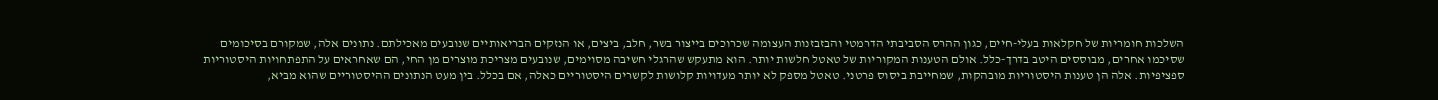השלכות חומריות של חקלאות בעלי-חיים, כגון ההרס הסביבתי הדרמטי והבזבזנות העצומה שכרוכים בייצור בשר, חלב, ביצים, או הנזקים הבריאותיים שנובעים מאכילתם. נתונים אלה, שמקורם בסיכומים שסיכמו אחרים, מבוססים היטב בדרך-כלל. אולם הטענות המקוריות של טאטל חלשות יותר. הוא מתעקש שהרגלי חשיבה מסוימים, שנובעים מצריכת מוצרים מן החי, הם שאחראים על התפתחויות היסטוריות ספציפיות. אלה הן טענות היסטוריות מובהקות, שמחייבת ביסוס פרטני. טאטל מספק לא יותר מעדויות קלושות לקשרים היסטוריים כאלה, אם בכלל. בין מעט הנתונים ההיסטוריים שהוא מביא,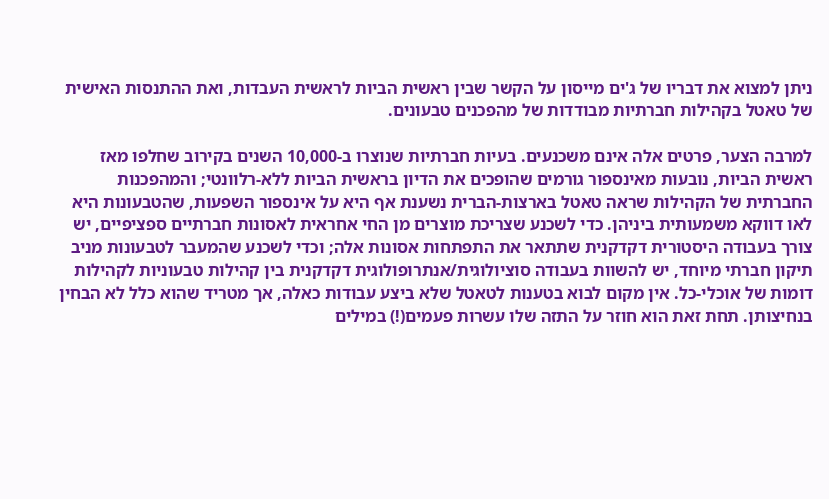ניתן למצוא את דבריו של ג'ים מייסון על הקשר שבין ראשית הביות לראשית העבדות, ואת ההתנסות האישית של טאטל בקהילות חברתיות מבודדות של מהפכנים טבעונים.

למרבה הצער, פרטים אלה אינם משכנעים. בעיות חברתיות שנוצרו ב-10,000 השנים בקירוב שחלפו מאז ראשית הביות, נובעות מאינספור גורמים שהופכים את הדיון בראשית הביות ללא-רלוונטי; והמהפכנות החברתית של הקהילות שראה טאטל בארצות-הברית נשענת אף היא על אינספור השפעות, שהטבעונות היא לאו דווקא משמעותית ביניהן. כדי לשכנע שצריכת מוצרים מן החי אחראית לאסונות חברתיים ספציפיים, יש צורך בעבודה היסטורית דקדקנית שתתאר את התפתחות אסונות אלה; וכדי לשכנע שהמעבר לטבעונות מניב תיקון חברתי מיוחד, יש להשוות בעבודה סוציולוגית/אנתרופולוגית דקדקנית בין קהילות טבעוניות לקהילות דומות של אוכלי-כל. אין מקום לבוא בטענות לטאטל שלא ביצע עבודות כאלה, אך מטריד שהוא כלל לא הבחין בנחיצותן. תחת זאת הוא חוזר על התזה שלו עשרות פעמים(!) במילים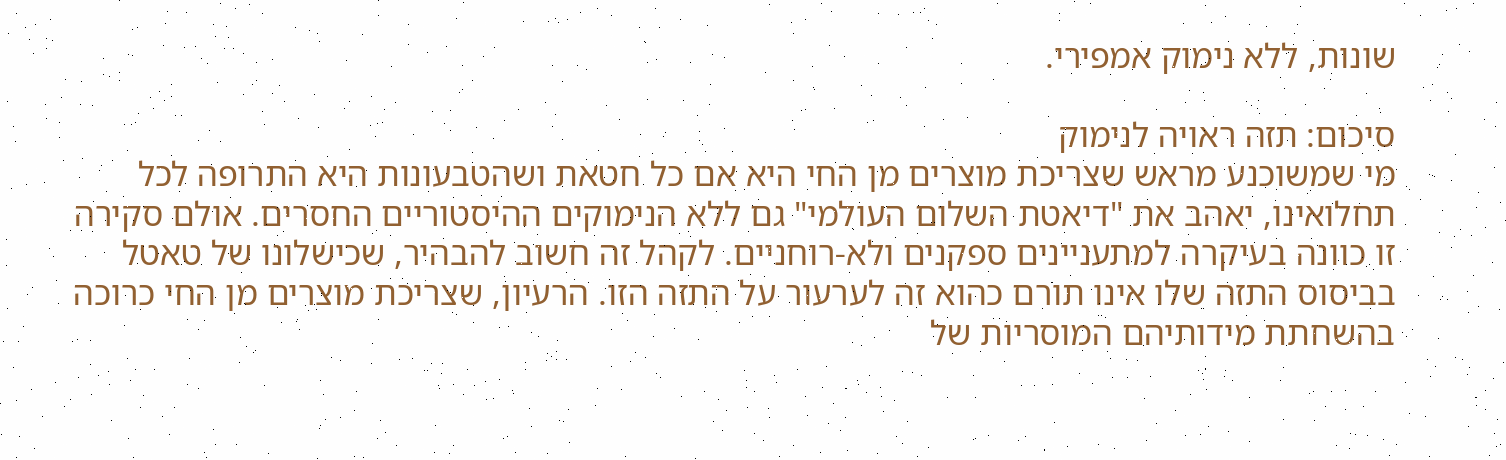שונות, ללא נימוק אמפירי.

סיכום: תזה ראויה לנימוק
מי שמשוכנע מראש שצריכת מוצרים מן החי היא אם כל חטאת ושהטבעונות היא התרופה לכל תחלואינו, יאהב את "דיאטת השלום העולמי" גם ללא הנימוקים ההיסטוריים החסרים. אולם סקירה זו כוונה בעיקרה למתעניינים ספקנים ולא-רוחניים. לקהל זה חשוב להבהיר, שכישלונו של טאטל בביסוס התזה שלו אינו תורם כהוא זה לערעור על התזה הזו. הרעיון, שצריכת מוצרים מן החי כרוכה בהשחתת מידותיהם המוסריות של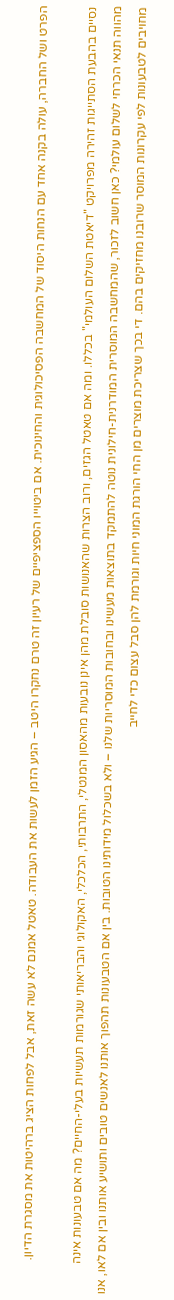הפרט ושל החברה, עולה בקנה אחד עם הנחות היסוד של המחשבה הפסיכולוגית והחינוכית. אם ביטוייו הספציפיים של רעיון זה טרם נחקרו היטב – הגיע הזמן לעשות את העבודה. טאטל אמנם לא עשה זאת, אבל לפחות הציג ברהיטות את מסגרת הדיון.

נסיים בהבעת הסתייגות זהירה מפרויקט "דיאטת השלום העולמי" בכללו. ומה אם טאטל הגזים, ורוב הצרות שהאנושות סובלת מהן אינן נובעות מהאסון המנטלי, התרבותי, הכלכלי, האקולוגי והבריאותי שגורמות תעשיות בעלי-החיים? מה אם טבעונות אינה מהווה תנאי הכרחי לשלום עולמי? כאן חשוב לזכור, שהמחשבה המוסרית המודרנית-חילונית נוטה להתמקד בתוצאות מעשינו ובחובות המוסריות שלנו – ולא בשכלול מידותינו הטובות. בין אם הטבעונות תהפוך אותנו לאנשים טובים ותושיע אותנו ובין אם לאו, אנו מחויבים לטבעונות לפי עקרונות המוסר שרובנו מחזיקים בהם. די בכך שצריכת מוצרים מן החי הורגת המוני חיות וגורמת להן סבל עצום כדי לחייב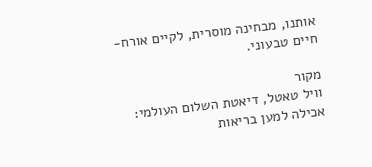אותנו, מבחינה מוסרית, לקיים אורח-חיים טבעוני.

מקור
וויל טאטל, דיאטת השלום העולמי: אכילה למען בריאות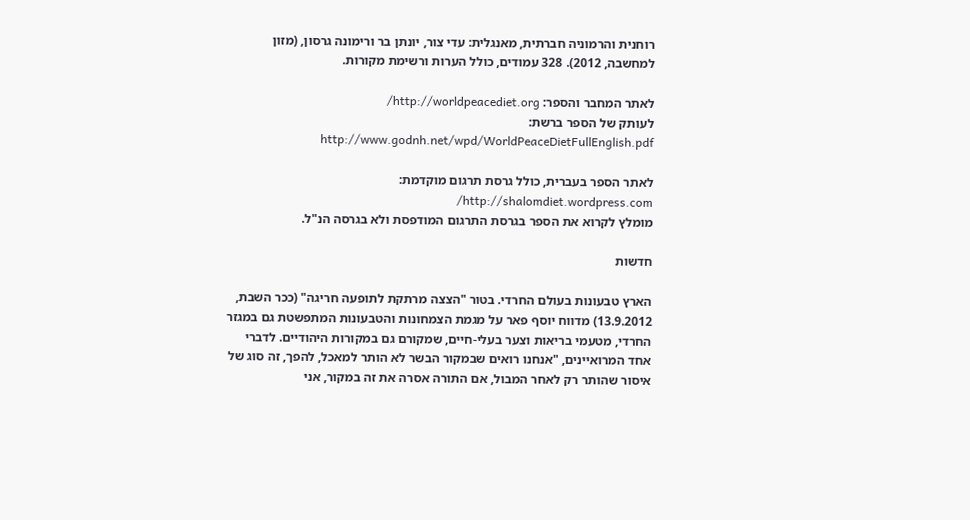רוחנית והרמוניה חברתית, מאנגלית: עדי צור, יונתן בר ורימונה גרסון, (מזון למחשבה, 2012). 328 עמודים, כולל הערות ורשימת מקורות.

לאתר המחבר והספר: http://worldpeacediet.org/
לעותק של הספר ברשת: http://www.godnh.net/wpd/WorldPeaceDietFullEnglish.pdf

לאתר הספר בעברית, כולל גרסת תרגום מוקדמת: http://shalomdiet.wordpress.com/
מומלץ לקרוא את הספר בגרסת התרגום המודפסת ולא בגרסה הנ"ל.

חדשות

הארץ טבעונות בעולם החרדי. בטור "הצצה מרתקת לתופעה חריגה" (ככר השבת, 13.9.2012) מדווח יוסף פאר על מגמת הצמחונות והטבעונות המתפשטת גם במגזר החרדי, מטעמי בריאות וצער בעלי-חיים, שמקורם גם במקורות היהודיים. לדברי אחד המרואיינים, "אנחנו רואים שבמקור הבשר לא הותר למאכל, להפך, זה סוג של איסור שהותר רק לאחר המבול, אם התורה אסרה את זה במקור, אני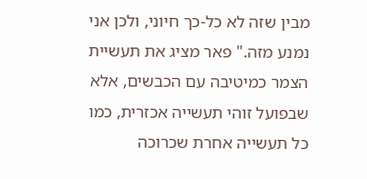מבין שזה לא כל-כך חיוני, ולכן אני נמנע מזה." פאר מציג את תעשיית הצמר כמיטיבה עם הכבשים, אלא שבפועל זוהי תעשייה אכזרית, כמו כל תעשייה אחרת שכרוכה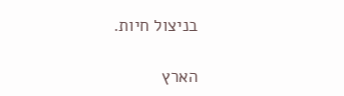בניצול חיות.

הארץ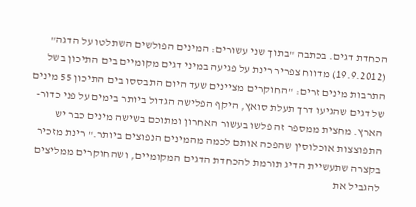הכחדת דגים. בכתבה "בתוך שני עשורים: המינים הפולשים השתלטו על הדגה" (19.9.2012) מדווח צפריר רינת על פגיעה במיני דגים מקומיים בים התיכון בשל התרבות מינים זרים: "החוקרים מציינים שעד היום התבססו בים התיכון 55 מינים של דגים שהגיעו דרך תעלת סואץ, היקף הפלישה הגדול ביותר בימים על פני כדור-הארץ. מחצית ממספר זה פלשו בעשור האחרון ומתוכם בשישה מינים כבר יש התפוצצות אוכלוסין שהפכה אותם לכמה מהמינים הנפוצים ביותר." רינת מזכיר בקצרה שתעשיית הדיג תורמת להכחדת הדגים המקומיים, ושהחוקרים ממליצים להגביל את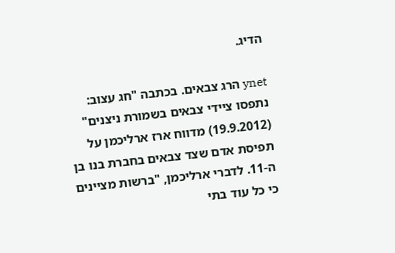הדיג.

ynet הרג צבאים. בכתבה "חג עצוב: נתפסו ציידי צבאים בשמורת ניצנים" (19.9.2012) מדווח ארז ארליכמן על תפיסת אדם שצד צבאים בחברת בנו בן ה-11. לדברי ארליכמן, "ברשות מציינים כי כל עוד בתי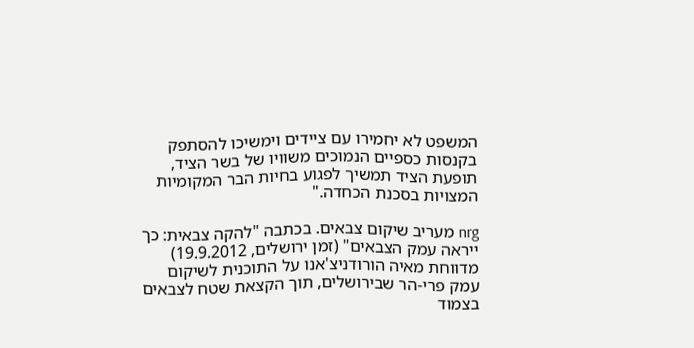המשפט לא יחמירו עם ציידים וימשיכו להסתפק בקנסות כספיים הנמוכים משוויו של בשר הציד, תופעת הציד תמשיך לפגוע בחיות הבר המקומיות המצויות בסכנת הכחדה."

nrg מעריב שיקום צבאים. בכתבה "להקה צבאית: כך ייראה עמק הצבאים" (זמן ירושלים, 19.9.2012) מדווחת מאיה הורודניצ'אנו על התוכנית לשיקום עמק פרי-הר שבירושלים, תוך הקצאת שטח לצבאים בצמוד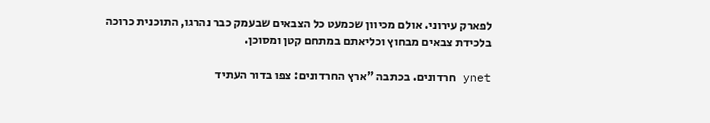לפארק עירוני. אולם מכיוון שכמעט כל הצבאים שבעמק כבר נהרגו, התוכנית כרוכה בלכידת צבאים מבחוץ וכליאתם במתחם קטן ומסוכן.

ynet חרדונים. בכתבה "ארץ החרדונים: צפו בדור העתיד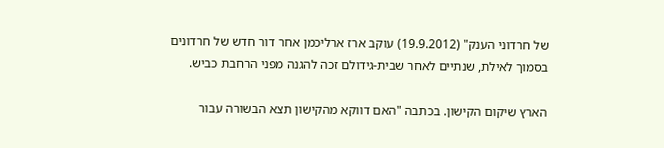של חרדוני הענק" (19.9.2012) עוקב ארז ארליכמן אחר דור חדש של חרדונים בסמוך לאילת, שנתיים לאחר שבית-גידולם זכה להגנה מפני הרחבת כביש.

הארץ שיקום הקישון. בכתבה "האם דווקא מהקישון תצא הבשורה עבור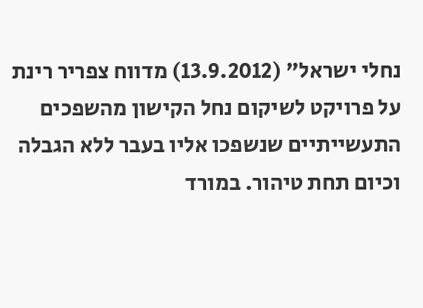נחלי ישראל" (13.9.2012) מדווח צפריר רינת על פרויקט לשיקום נחל הקישון מהשפכים התעשייתיים שנשפכו אליו בעבר ללא הגבלה וכיום תחת טיהור. במורד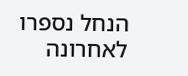הנחל נספרו לאחרונה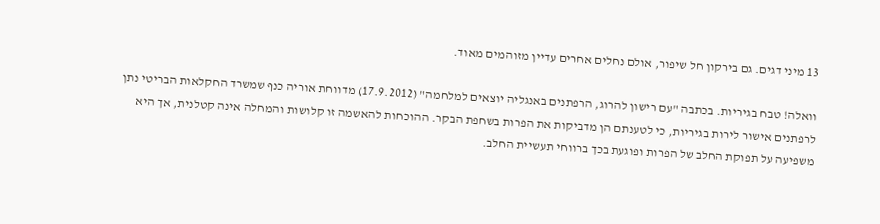13 מיני דגים. גם בירקון חל שיפור, אולם נחלים אחרים עדיין מזוהמים מאוד.

וואלה! טבח בגיריות. בכתבה "עם רישון להרוג, הרפתנים באנגליה יוצאים למלחמה" (17.9.2012) מדווחת אוריה כנף שמשרד החקלאות הבריטי נתן לרפתנים אישור לירות בגיריות, כי לטענתם הן מדביקות את הפרות בשחפת הבקר. ההוכחות להאשמה זו קלושות והמחלה אינה קטלנית, אך היא משפיעה על תפוקת החלב של הפרות ופוגעת בכך ברווחי תעשיית החלב.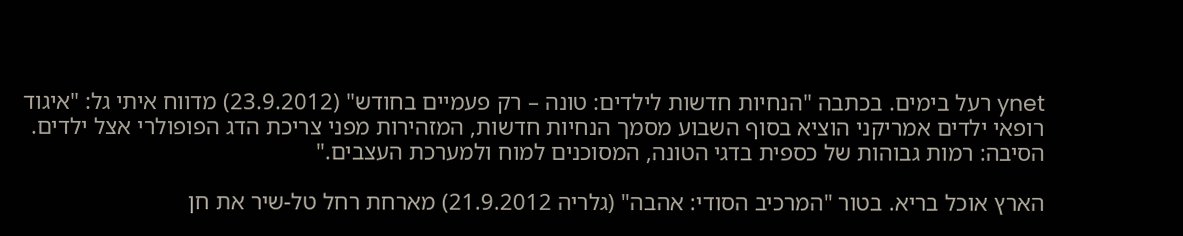ynet רעל בימים. בכתבה "הנחיות חדשות לילדים: טונה – רק פעמיים בחודש" (23.9.2012) מדווח איתי גל: "איגוד רופאי ילדים אמריקני הוציא בסוף השבוע מסמך הנחיות חדשות, המזהירות מפני צריכת הדג הפופולרי אצל ילדים. הסיבה: רמות גבוהות של כספית בדגי הטונה, המסוכנים למוח ולמערכת העצבים."

הארץ אוכל בריא. בטור "המרכיב הסודי: אהבה" (גלריה 21.9.2012) מארחת רחל טל-שיר את חן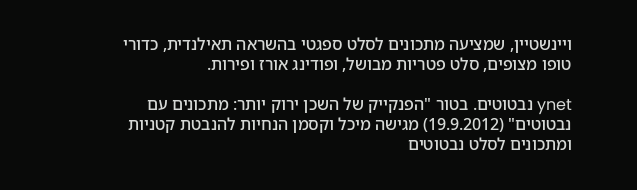ויינשטיין, שמציעה מתכונים לסלט ספגטי בהשראה תאילנדית, כדורי טופו מצופים, סלט פטריות מבושל, ופודינג אורז ופירות.

ynet נבטוטים. בטור "הפנקייק של השכן ירוק יותר: מתכונים עם נבטוטים" (19.9.2012) מגישה מיכל וקסמן הנחיות להנבטת קטניות ומתכונים לסלט נבטוטים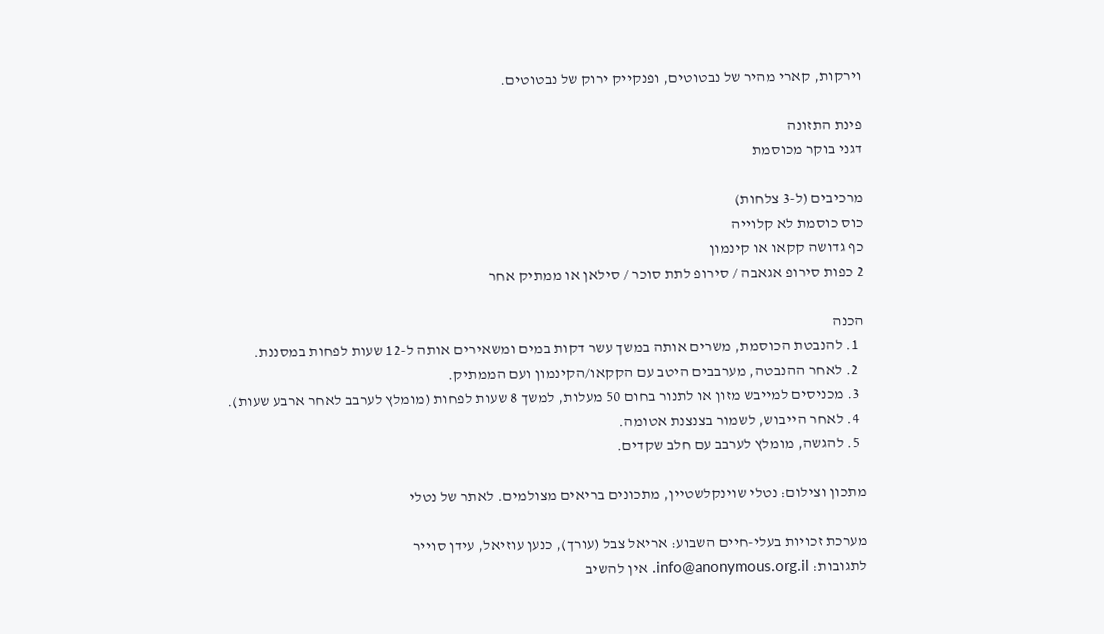וירקות, קארי מהיר של נבטוטים, ופנקייק ירוק של נבטוטים.

פינת התזונה
דגני בוקר מכוסמת

מרכיבים (ל-3 צלחות)
כוס כוסמת לא קלוייה
כף גדושה קקאו או קינמון
2 כפות סירופ אגאבה / סירופ לתת סוכר / סילאן או ממתיק אחר

הכנה
  1. להנבטת הכוסמת, משרים אותה במשך עשר דקות במים ומשאירים אותה ל-12 שעות לפחות במסננת.
  2. לאחר ההנבטה, מערבבים היטב עם הקקאו/הקינמון ועם הממתיק.
  3. מכניסים למייבש מזון או לתנור בחום 50 מעלות, למשך 8 שעות לפחות (מומלץ לערבב לאחר ארבע שעות).
  4. לאחר הייבוש, לשמור בצנצנת אטומה.
  5. להגשה, מומלץ לערבב עם חלב שקדים.

מתכון וצילום: נטלי שוינקלשטיין, מתכונים בריאים מצולמים. לאתר של נטלי

מערכת זכויות בעלי-חיים השבוע: אריאל צבל (עורך), כנען עוזיאל, עידן סוייר
לתגובות: info@anonymous.org.il. אין להשיב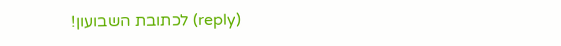(reply) לכתובת השבועון!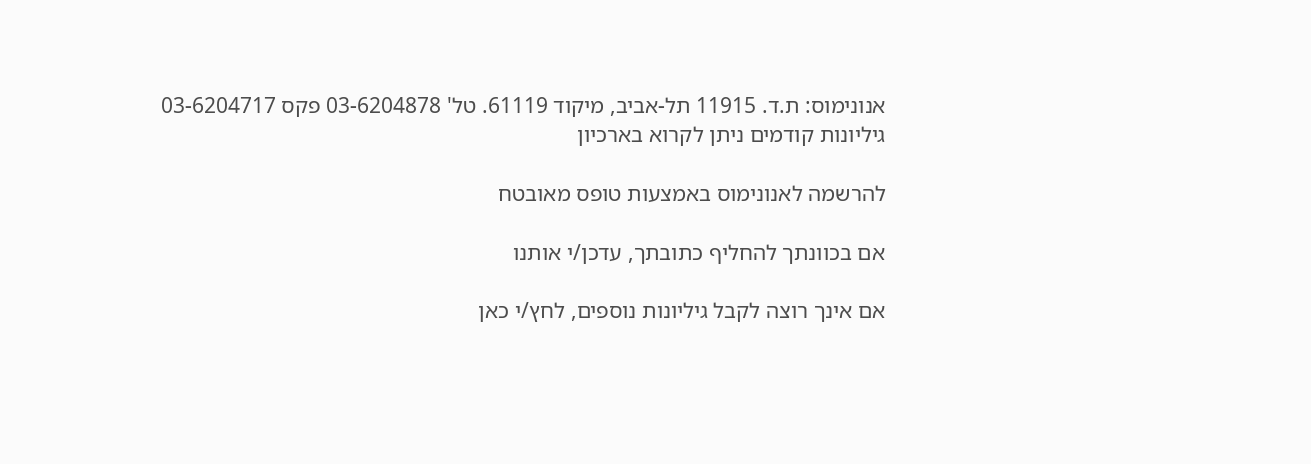אנונימוס: ת.ד. 11915 תל-אביב, מיקוד 61119. טל' 03-6204878 פקס 03-6204717
גיליונות קודמים ניתן לקרוא בארכיון

להרשמה לאנונימוס באמצעות טופס מאובטח

אם בכוונתך להחליף כתובתך, עדכן/י אותנו

אם אינך רוצה לקבל גיליונות נוספים, לחץ/י כאן